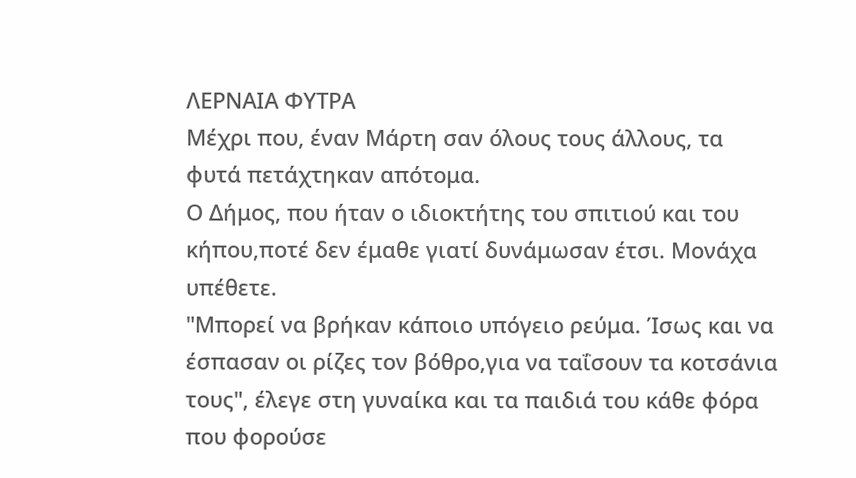ΛΕΡΝΑΙΑ ΦΥΤΡΑ
Μέχρι που, έναν Μάρτη σαν όλους τους άλλους, τα φυτά πετάχτηκαν απότομα.
Ο Δήμος, που ήταν ο ιδιοκτήτης του σπιτιού και του κήπου,ποτέ δεν έμαθε γιατί δυνάμωσαν έτσι. Μονάχα υπέθετε.
"Μπορεί να βρήκαν κάποιο υπόγειο ρεύμα. Ίσως και να έσπασαν οι ρίζες τον βόθρο,για να ταΐσουν τα κοτσάνια τους", έλεγε στη γυναίκα και τα παιδιά του κάθε φόρα που φορούσε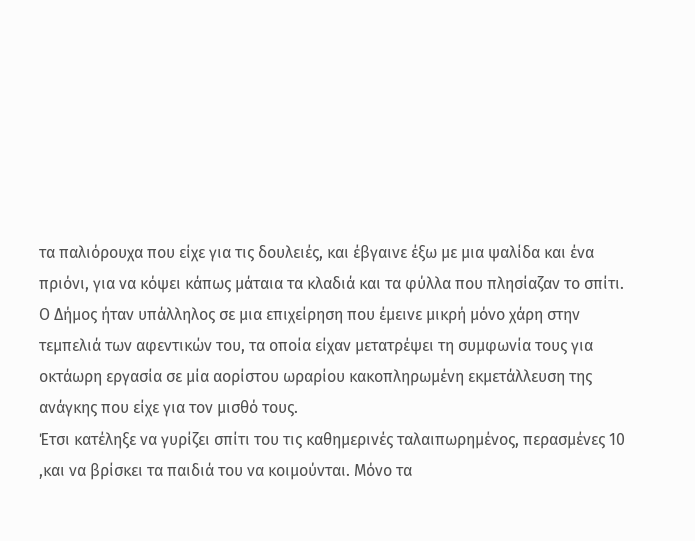τα παλιόρουχα που είχε για τις δουλειές, και έβγαινε έξω με μια ψαλίδα και ένα πριόνι, για να κόψει κάπως μάταια τα κλαδιά και τα φύλλα που πλησίαζαν το σπίτι.
Ο Δήμος ήταν υπάλληλος σε μια επιχείρηση που έμεινε μικρή μόνο χάρη στην τεμπελιά των αφεντικών του, τα οποία είχαν μετατρέψει τη συμφωνία τους για οκτάωρη εργασία σε μία αορίστου ωραρίου κακοπληρωμένη εκμετάλλευση της ανάγκης που είχε για τον μισθό τους.
Έτσι κατέληξε να γυρίζει σπίτι του τις καθημερινές ταλαιπωρημένος, περασμένες 10 ,και να βρίσκει τα παιδιά του να κοιμούνται. Μόνο τα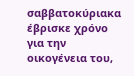σαββατοκύριακα έβρισκε χρόνο για την οικογένεια του,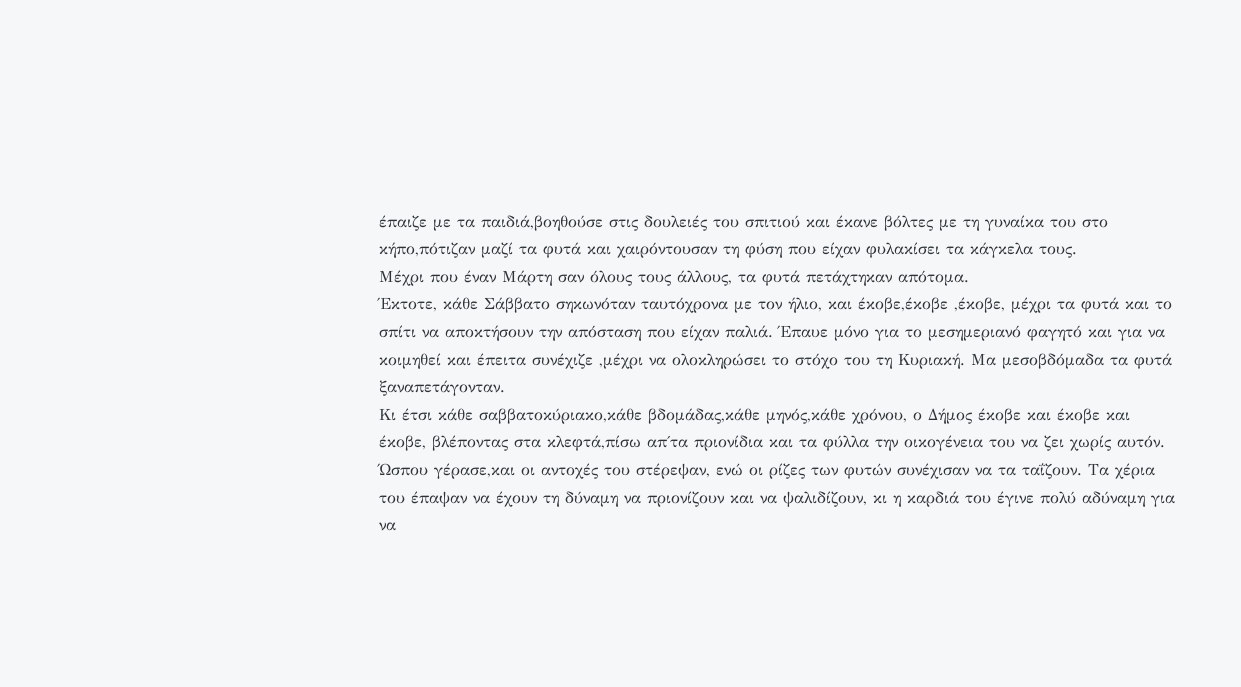έπαιζε με τα παιδιά,βοηθούσε στις δουλειές του σπιτιού και έκανε βόλτες με τη γυναίκα του στο κήπο,πότιζαν μαζί τα φυτά και χαιρόντουσαν τη φύση που είχαν φυλακίσει τα κάγκελα τους.
Μέχρι που έναν Μάρτη σαν όλους τους άλλους, τα φυτά πετάχτηκαν απότομα.
Έκτοτε, κάθε Σάββατο σηκωνόταν ταυτόχρονα με τον ήλιο, και έκοβε,έκοβε ,έκοβε, μέχρι τα φυτά και το σπίτι να αποκτήσουν την απόσταση που είχαν παλιά. Έπαυε μόνο για το μεσημεριανό φαγητό και για να κοιμηθεί και έπειτα συνέχιζε ,μέχρι να ολοκληρώσει το στόχο του τη Κυριακή. Μα μεσοβδόμαδα τα φυτά ξαναπετάγονταν.
Κι έτσι κάθε σαββατοκύριακο,κάθε βδομάδας,κάθε μηνός,κάθε χρόνου, ο Δήμος έκοβε και έκοβε και έκοβε, βλέποντας στα κλεφτά,πίσω απ΄τα πριονίδια και τα φύλλα την οικογένεια του να ζει χωρίς αυτόν.
Ώσπου γέρασε,και οι αντοχές του στέρεψαν, ενώ οι ρίζες των φυτών συνέχισαν να τα ταΐζουν. Τα χέρια του έπαψαν να έχουν τη δύναμη να πριονίζουν και να ψαλιδίζουν, κι η καρδιά του έγινε πολύ αδύναμη για να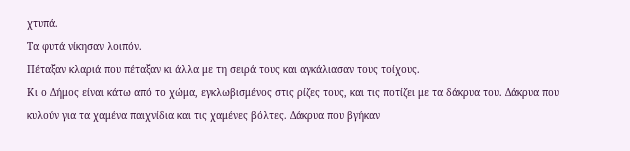χτυπά.
Τα φυτά νίκησαν λοιπόν.
Πέταξαν κλαριά που πέταξαν κι άλλα με τη σειρά τους και αγκάλιασαν τους τοίχους.
Κι ο Δήμος είναι κάτω από το χώμα, εγκλωβισμένος στις ρίζες τους, και τις ποτίζει με τα δάκρυα του. Δάκρυα που κυλούν για τα χαμένα παιχνίδια και τις χαμένες βόλτες. Δάκρυα που βγήκαν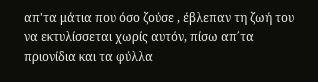απ'τα μάτια που όσο ζούσε , έβλεπαν τη ζωή του να εκτυλίσσεται χωρίς αυτόν, πίσω απ΄τα πριονίδια και τα φύλλα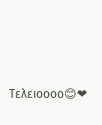Τελειοοοο😊❤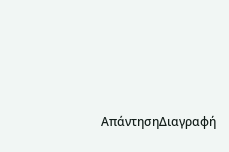ΑπάντησηΔιαγραφή